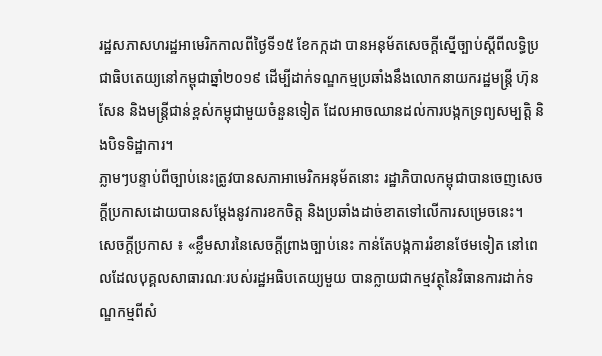រដ្ឋសភាសហរដ្ឋអាមេរិកកាលពីថ្ងៃទី១៥ ខែកក្កដា បានអនុម័តសេចក្តីស្នើច្បាប់ស្តីពីលទ្ធិប្រជាធិបតេយ្យនៅកម្ពុជាឆ្នាំ២០១៩ ដើម្បីដាក់ទណ្ឌកម្មប្រឆាំងនឹងលោកនាយករដ្ឋមន្រ្តី ហ៊ុន សែន និងមន្រ្តីជាន់ខ្ពស់កម្ពុជាមួយចំនួនទៀត ដែលអាចឈានដល់ការបង្កកទ្រព្យសម្បត្តិ និងបិទទិដ្ឋាការ។
ភ្លាមៗបន្ទាប់ពីច្បាប់នេះត្រូវបានសភាអាមេរិកអនុម័តនោះ រដ្ឋាភិបាលកម្ពុជាបានចេញសេចក្តីប្រកាសដោយបានសម្តែងនូវការខកចិត្ត និងប្រឆាំងដាច់ខាតទៅលើការសម្រេចនេះ។
សេចក្តីប្រកាស ៖ «ខ្លឹមសារនៃសេចក្តីព្រាងច្បាប់នេះ កាន់តែបង្កការរំខានថែមទៀត នៅពេលដែលបុគ្គលសាធារណៈរបស់រដ្ឋអធិបតេយ្យមួយ បានក្លាយជាកម្មវត្ថុនៃវិធានការដាក់ទណ្ឌកម្មពីសំ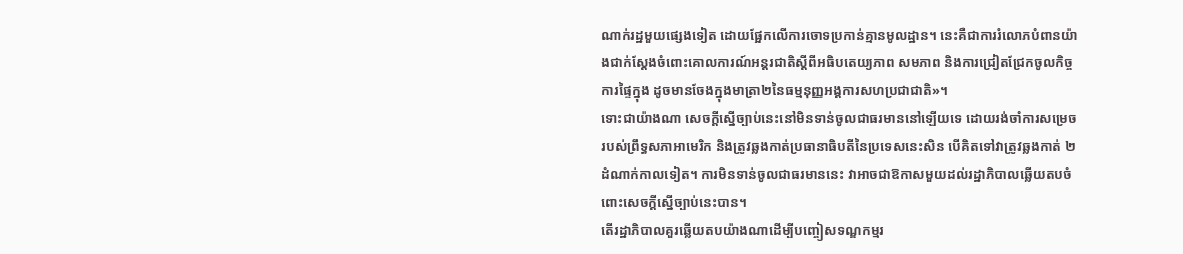ណាក់រដ្ឋមួយផ្សេងទៀត ដោយផ្អែកលើការចោទប្រកាន់គ្មានមូលដ្ឋាន។ នេះគឺជាការរំលោភបំពានយ៉ាងជាក់ស្ដែងចំពោះគោលការណ៍អន្តរជាតិស្ដីពីអធិបតេយ្យភាព សមភាព និងការជ្រៀតជ្រែកចូលកិច្ចការផ្ទៃក្នុង ដូចមានចែងក្នុងមាត្រា២នៃធម្មនុញ្ញអង្គការសហប្រជាជាតិ»។
ទោះជាយ៉ាងណា សេចក្តីស្នើច្បាប់នេះនៅមិនទាន់ចូលជាធរមាននៅឡើយទេ ដោយរង់ចាំការសម្រេចរបស់ព្រឹទ្ធសភាអាមេរិក និងត្រូវឆ្លងកាត់ប្រធានាធិបតីនៃប្រទេសនេះសិន បើគិតទៅវាត្រូវឆ្លងកាត់ ២ដំណាក់កាលទៀត។ ការមិនទាន់ចូលជាធរមាននេះ វាអាចជាឱកាសមួយដល់រដ្ឋាភិបាលឆ្លើយតបចំពោះសេចក្តីស្នើច្បាប់នេះបាន។
តើរដ្ឋាភិបាលគួរឆ្លើយតបយ៉ាងណាដើម្បីបញ្ចៀសទណ្ឌកម្មរ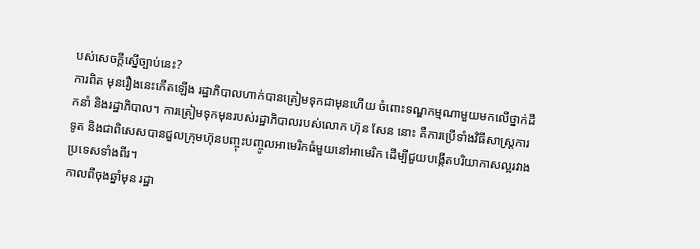បស់សេចក្តីស្នើច្បាប់នេះ?
ការពិត មុនរឿងនេះកើតឡើង រដ្ឋាភិបាលហាក់បានត្រៀមទុកជាមុនហើយ ចំពោះទណ្ឌកម្មណាមួយមកលើថ្នាក់ដឹកនាំ និងរដ្ឋាភិបាល។ ការត្រៀមទុកមុនរបស់រដ្ឋាភិបាលរបស់លោក ហ៊ុន សែន នោះ គឺការប្រើទាំងវិធីសាស្ត្រការទូត និងជាពិសេសបានជួលក្រុមហ៊ុនបញ្ចុះបញ្ចូលអាមេរិកធំមួយនៅអាមេរិក ដើម្បីជួយបង្កើតបរិយាកាសល្អរវាងប្រទេសទាំងពីរ។
កាលពីចុងឆ្នាំមុន រដ្ឋា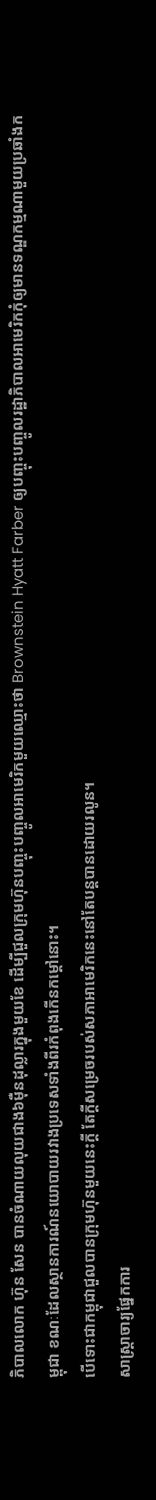ភិបាលលោក ហ៊ុន សែន បានចំណាយលុយជាង៦ម៉ឺនដុល្លារក្នុងមួយខែ ដើម្បីជួលក្រុមហ៊ុនបញ្ចុះបញ្ចូលអាមេរិកមួយឈ្មោះថា Brownstein Hyatt Farber ឲ្យបញ្ចុះបញ្ចូលរដ្ឋាភិបាលអាមេរិកកុំឲ្យមានទណ្ឌកម្មណាមួយប្រឆាំងកម្ពុជា ខណៈដែលស្ថានការណ៍នយោបាយរវាងប្រទេសទាំងពីរកំពុងកើនកម្ដៅនោះ។
បើទោះជាកម្ពុជាជួលបានក្រុមហ៊ុនមួយនេះក្ដី តែក្ដីសម្រេចរបស់សភាអាមេរិកនេះនៅតែបន្តបានដោយរលូន។
សាស្ត្រាចារ្យផ្នែកការ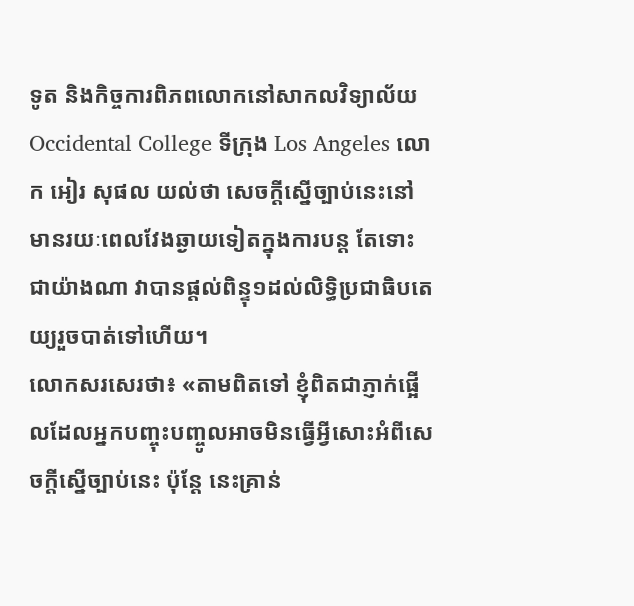ទូត និងកិច្ចការពិភពលោកនៅសាកលវិទ្យាល័យ Occidental College ទីក្រុង Los Angeles លោក អៀរ សុផល យល់ថា សេចក្តីស្នើច្បាប់នេះនៅមានរយៈពេលវែងឆ្ងាយទៀតក្នុងការបន្ត តែទោះជាយ៉ាងណា វាបានផ្ដល់ពិន្ទុ១ដល់លិទ្ធិប្រជាធិបតេយ្យរួចបាត់ទៅហើយ។
លោកសរសេរថា៖ «តាមពិតទៅ ខ្ញុំពិតជាភ្ញាក់ផ្អើលដែលអ្នកបញ្ចុះបញ្ចូលអាចមិនធ្វើអ្វីសោះអំពីសេចក្តីស្នើច្បាប់នេះ ប៉ុន្តែ នេះគ្រាន់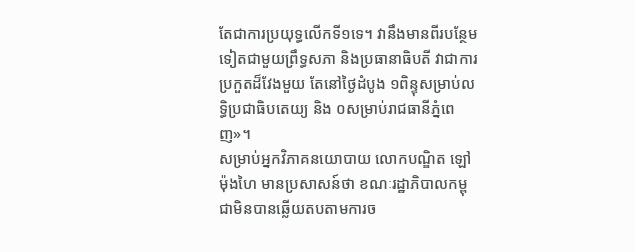តែជាការប្រយុទ្ធលើកទី១ទេ។ វានឹងមានពីរបន្ថែមទៀតជាមួយព្រឹទ្ធសភា និងប្រធានាធិបតី វាជាការប្រកួតដ៏វែងមួយ តែនៅថ្ងៃដំបូង ១ពិន្ទុសម្រាប់លទ្ធិប្រជាធិបតេយ្យ និង ០សម្រាប់រាជធានីភ្នំពេញ»។
សម្រាប់អ្នកវិភាគនយោបាយ លោកបណ្ឌិត ឡៅ ម៉ុងហៃ មានប្រសាសន៍ថា ខណៈរដ្ឋាភិបាលកម្ពុជាមិនបានឆ្លើយតបតាមការច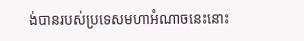ង់បានរបស់ប្រទេសមហាអំណាចនេះនោះ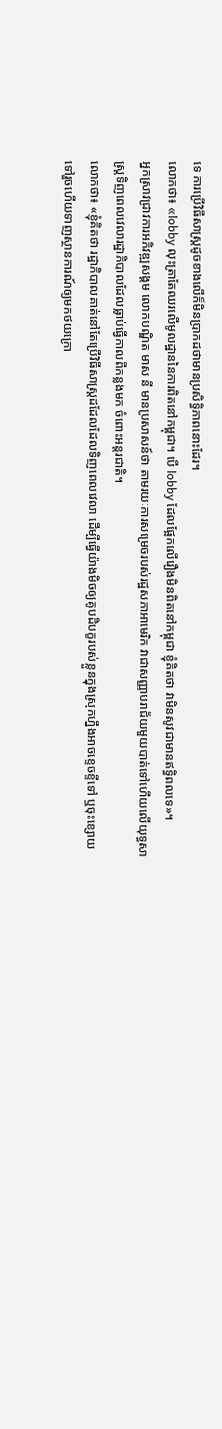ទេ ការប្រើវិធីសាស្ត្រដូចខាងលើក៏មិនប្រាកដថាមានប្រសិទ្ធិភាពនោះដែរ។
លោកថា៖ «lobby លុះត្រាតែឈរលើមូលដ្ឋាននៃការពិតនៅកម្ពុជា។ បើ lobby ដែលផ្អែកលើរឿងមិនពិតនៅកម្ពុជា ខ្ញុំគិតថា វាមិនសូវជាមានឥទ្ធិពលទេ»។
អ្នកស្រាវជ្រាវការអភិវឌ្ឍសង្គម លោកបណ្ឌិត មាស នី មានប្រសាសន៍ថា តាមរយៈការសម្រេចរបស់រដ្ឋសភាអាមេរិក វាជាសញ្ញាបរាជ័យមួយបាត់ទៅហើយលើយុទ្ធសាស្ត្រទិញពេលវេលារដ្ឋាភិបាលដែលធ្លាប់ធ្វើកាលពីកន្លងមក ចំពោះអន្តរជាតិ។
លោកថា៖ «ខ្ញុំគិតថា រដ្ឋាភិបាលគាត់នៅតែប្រើវិធីសាស្ត្រដដែលដែលទិញពេលវេលា ដើម្បីធ្វើយ៉ាងមិចឲ្យគូបដិបក្ខរបស់ខ្លួនក្នុងស្រុកហ្នឹងអាចខ្ទេចខ្ទីទៅ ឬចុះខ្សោយទៅរួចហើយទាញស្ថានការណ៍ឲ្យមកថយក្រោ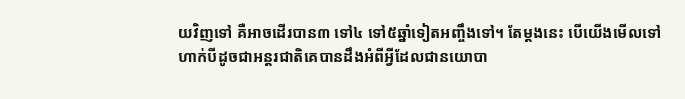យវិញទៅ គឺអាចដើរបាន៣ ទៅ៤ ទៅ៥ឆ្នាំទៀតអញ្ចឹងទៅ។ តែម្ដងនេះ បើយើងមើលទៅហាក់បីដូចជាអន្តរជាតិគេបានដឹងអំពីអ្វីដែលជានយោបា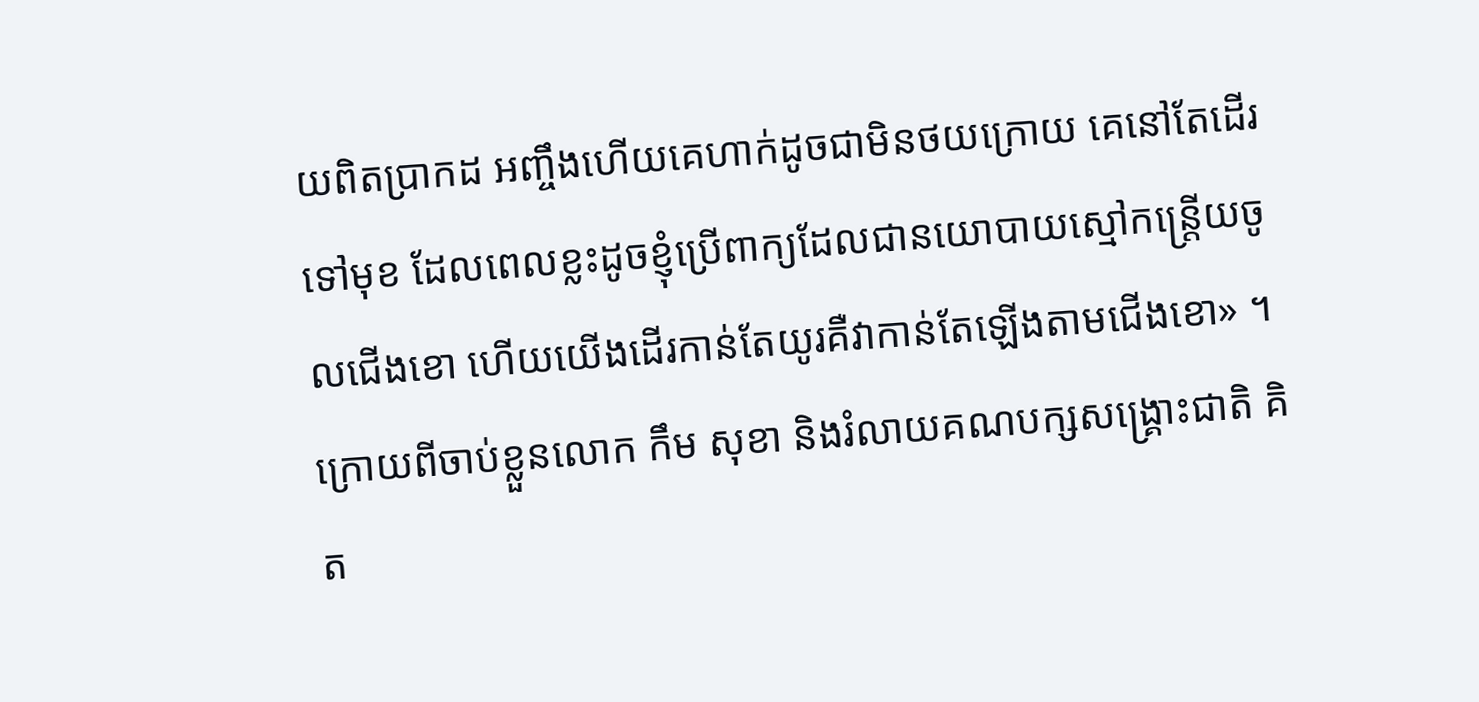យពិតប្រាកដ អញ្ចឹងហើយគេហាក់ដូចជាមិនថយក្រោយ គេនៅតែដើរទៅមុខ ដែលពេលខ្លះដូចខ្ញុំប្រើពាក្យដែលជានយោបាយស្មៅកន្ត្រើយចូលជើងខោ ហើយយើងដើរកាន់តែយូរគឺវាកាន់តែឡើងតាមជើងខោ» ។
ក្រោយពីចាប់ខ្លួនលោក កឹម សុខា និងរំលាយគណបក្សសង្គ្រោះជាតិ គិត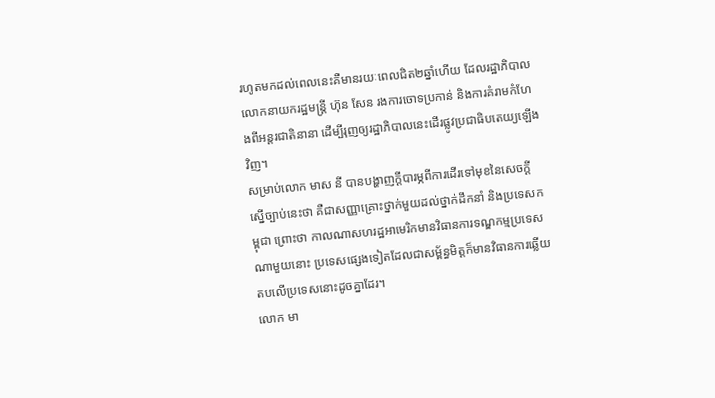រហូតមកដល់ពេលនេះគឺមានរយៈពេលជិត២ឆ្នាំហើយ ដែលរដ្ឋាភិបាលលោកនាយករដ្ឋមន្ត្រី ហ៊ុន សែន រងការចោទប្រកាន់ និងការគំរាមកំហែងពីអន្តរជាតិនានា ដើម្បីរុញឲ្យរដ្ឋាភិបាលនេះដើរផ្លូវប្រជាធិបតេយ្យឡើងវិញ។
សម្រាប់លោក មាស នី បានបង្ហាញក្ដីបារម្ភពីការដើរទៅមុខនៃសេចក្តីស្នើច្បាប់នេះថា គឺជាសញ្ញាគ្រោះថ្នាក់មួយដល់ថ្នាក់ដឹកនាំ និងប្រទេសកម្ពុជា ព្រោះថា កាលណាសហរដ្ឋអាមេរិកមានវិធានការទណ្ឌកម្មប្រទេសណាមួយនោះ ប្រទេសផ្សេងទៀតដែលជាសម្ព័ន្ធមិត្តក៏មានវិធានការឆ្លើយតបលើប្រទេសនោះដូចគ្នាដែរ។
លោក មា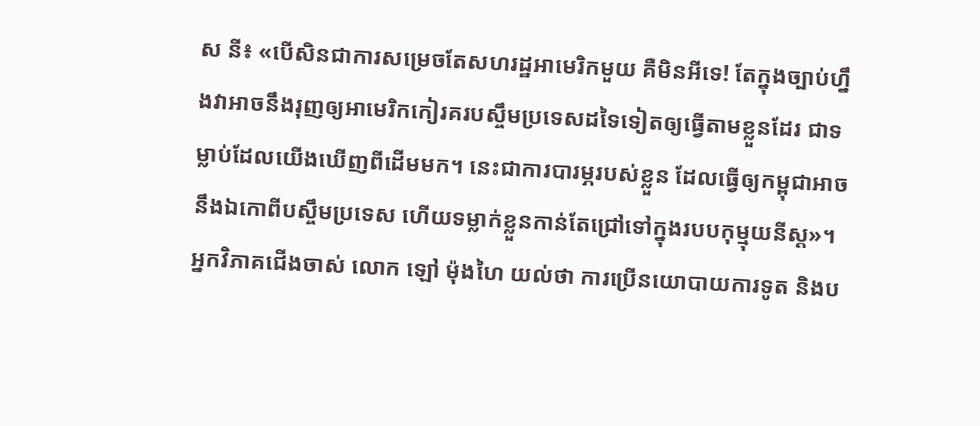ស នី៖ «បើសិនជាការសម្រេចតែសហរដ្ឋអាមេរិកមួយ គឺមិនអីទេ! តែក្នុងច្បាប់ហ្នឹងវាអាចនឹងរុញឲ្យអាមេរិកកៀរគរបស្ចឹមប្រទេសដទៃទៀតឲ្យធ្វើតាមខ្លួនដែរ ជាទម្លាប់ដែលយើងឃើញពីដើមមក។ នេះជាការបារម្ភរបស់ខ្លួន ដែលធ្វើឲ្យកម្ពុជាអាចនឹងឯកោពីបស្ចឹមប្រទេស ហើយទម្លាក់ខ្លួនកាន់តែជ្រៅទៅក្នុងរបបកុម្មុយនីស្ត»។
អ្នកវិភាគជើងចាស់ លោក ឡៅ ម៉ុងហៃ យល់ថា ការប្រើនយោបាយការទូត និងប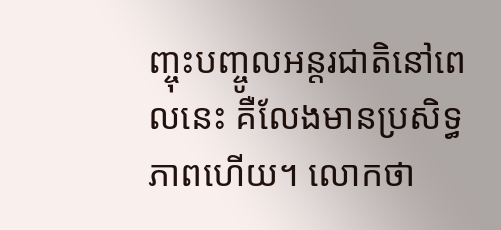ញ្ចុះបញ្ចូលអន្តរជាតិនៅពេលនេះ គឺលែងមានប្រសិទ្ធភាពហើយ។ លោកថា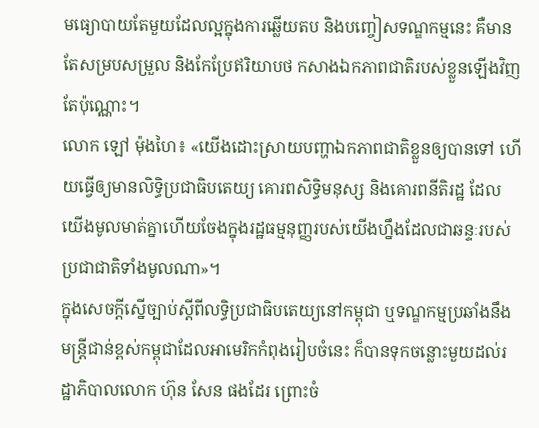មធ្យោបាយតែមួយដែលល្អក្នុងការឆ្លើយតប និងបញ្ចៀសទណ្ឌកម្មនេះ គឺមានតែសម្របសម្រួល និងកែប្រែឥរិយាបថ កសាងឯកភាពជាតិរបស់ខ្លួនឡើងវិញតែប៉ុណ្ណោះ។
លោក ឡៅ ម៉ុងហៃ៖ «យើងដោះស្រាយបញ្ហាឯកភាពជាតិខ្លួនឲ្យបានទៅ ហើយធ្វើឲ្យមានលិទ្ធិប្រជាធិបតេយ្យ គោរពសិទ្ធិមនុស្ស និងគោរពនីតិរដ្ឋ ដែលយើងមូលមាត់គ្នាហើយចែងក្នុងរដ្ឋធម្មនុញ្ញរបស់យើងហ្នឹងដែលជាឆន្ទៈរបស់ប្រជាជាតិទាំងមូលណា»។
ក្នុងសេចក្តីស្នើច្បាប់ស្តីពីលទ្ធិប្រជាធិបតេយ្យនៅកម្ពុជា ឬទណ្ឌកម្មប្រឆាំងនឹងមន្រ្តីជាន់ខ្ពស់កម្ពុជាដែលអាមេរិកកំពុងរៀបចំនេះ ក៏បានទុកចន្លោះមួយដល់រដ្ឋាភិបាលលោក ហ៊ុន សែន ផងដែរ ព្រោះចំ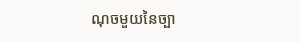ណុចមួយនៃច្បា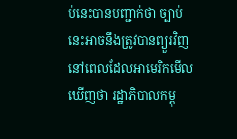ប់នេះបានបញ្ជាក់ថា ច្បាប់នេះអាចនឹងត្រូវបានព្យួរវិញ នៅពេលដែលអាមេរិកមើលឃើញថា រដ្ឋាភិបាលកម្ពុ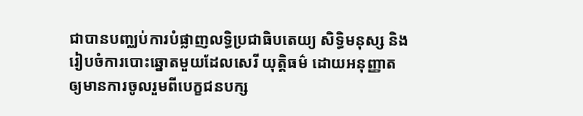ជាបានបញ្ឈប់ការបំផ្លាញលទ្ធិប្រជាធិបតេយ្យ សិទ្ធិមនុស្ស និងរៀបចំការបោះឆ្នោតមួយដែលសេរី យុត្តិធម៌ ដោយអនុញ្ញាតឲ្យមានការចូលរួមពីបេក្ខជនបក្ស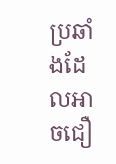ប្រឆាំងដែលអាចជឿ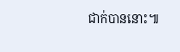ជាក់បាននោះ៕